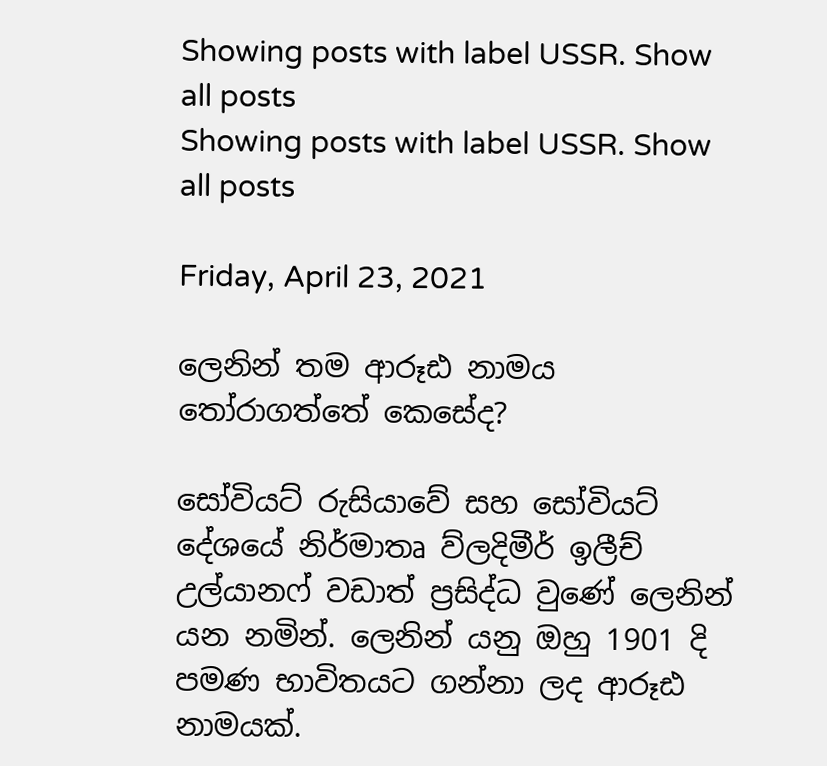Showing posts with label USSR. Show all posts
Showing posts with label USSR. Show all posts

Friday, April 23, 2021

ලෙනින් තම ආරූඪ නාමය තෝරාගත්තේ කෙසේද?

සෝවියට් රුසියාවේ සහ සෝවියට් දේශයේ නිර්මාතෘ ව්ලදිමීර් ඉලීච් උල්යානෆ් වඩාත් ප්‍රසිද්ධ වුණේ ලෙනින් යන නමින්. ලෙනින් යනු ඔහු 1901 දි පමණ භාවිතයට ගන්නා ලද ආරූඪ නාමයක්.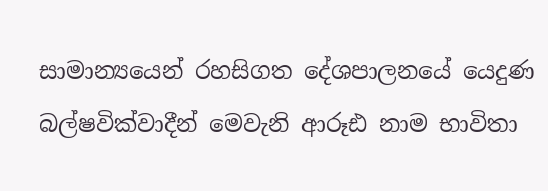සාමාන්‍යයෙන් රහසිගත දේශපාලනයේ යෙදුණ බල්ෂවික්වාදීන් මෙවැනි ආරූඪ නාම භාවිතා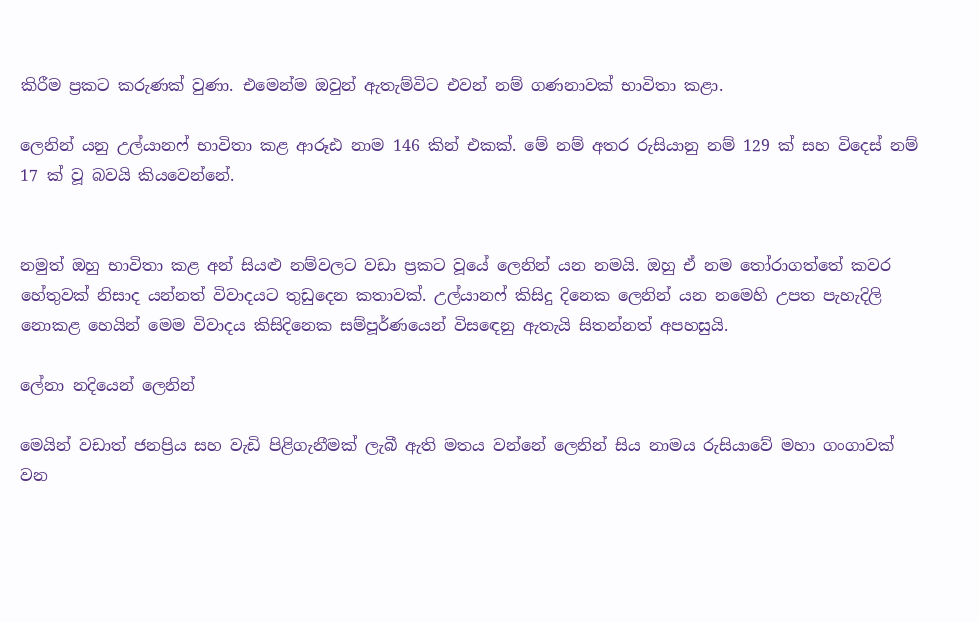කිරීම ප්‍රකට කරුණක් වුණා. එමෙන්ම ඔවුන් ඇතැම්විට එවන් නම් ගණනාවක් භාවිතා කළා.

ලෙනින් යනු උල්යානෆ් භාවිතා කළ ආරූඪ නාම 146 කින් එකක්. මේ නම් අතර රුසියානු නම් 129 ක් සහ විදෙස් නම් 17 ක් වූ බවයි කියවෙන්නේ.


නමුත් ඔහු භාවිතා කළ අන් සියළු නම්වලට වඩා ප්‍රකට වූයේ ලෙනින් යන නමයි. ඔහු ඒ නම තෝරාගත්තේ කවර හේතුවක් නිසාද යන්නත් විවාදයට තුඩුදෙන කතාවක්. උල්යානෆ් කිසිදු දිනෙක ලෙනින් යන නමෙහි උපත පැහැදිලි නොකළ හෙයින් මෙම විවාදය කිසිදිනෙක සම්පූර්ණයෙන් විසඳෙනු ඇතැයි සිතන්නත් අපහසුයි.

ලේනා නදියෙන් ලෙනින්

මෙයින් වඩාත් ජනප්‍රිය සහ වැඩි පිළිගැනීමක් ලැබී ඇති මතය වන්නේ ලෙනින් සිය නාමය රුසියාවේ මහා ගංගාවක් වන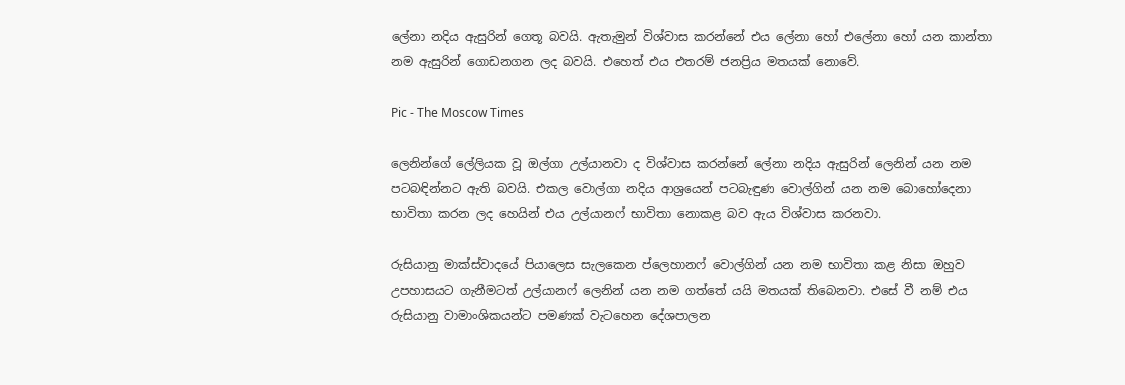ලේනා නදිය ඇසුරින් ගෙතූ බවයි. ඇතැමුන් විශ්වාස කරන්නේ එය ලේනා හෝ එලේනා හෝ යන කාන්තා නම ඇසුරින් ගොඩනගන ලද බවයි. එහෙත් එය එතරම් ජනප්‍රිය මතයක් නොවේ.

Pic - The Moscow Times

ලෙනින්ගේ ලේලියක වූ ඔල්ගා උල්යානවා ද විශ්වාස කරන්නේ ලේනා නදිය ඇසුරින් ලෙනින් යන නම පටබඳින්නට ඇති බවයි. එකල වොල්ගා නදිය ආශ්‍රයෙන් පටබැඳුණ වොල්ගින් යන නම බොහෝදෙනා භාවිතා කරන ලද හෙයින් එය උල්යානෆ් භාවිතා නොකළ බව ඇය විශ්වාස කරනවා.

රුසියානු මාක්ස්වාදයේ පියාලෙස සැලකෙන ප්ලෙහානෆ් වොල්ගින් යන නම භාවිතා කළ නිසා ඔහුව උපහාසයට ගැනීමටත් උල්යානෆ් ලෙනින් යන නම ගත්තේ යයි මතයක් තිබෙනවා. එසේ වී නම් එය රුසියානු වාමාංශිකයන්ට පමණක් වැටහෙන දේශපාලන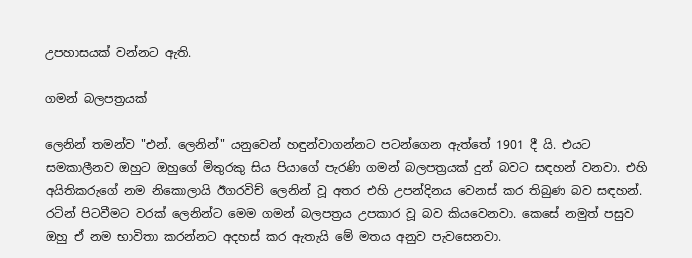උපහාසයක් වන්නට ඇති.

ගමන් බලපත්‍රයක්

ලෙනින් තමන්ව "එන්. ලෙනින්" යනුවෙන් හඳුන්වාගන්නට පටන්ගෙන ඇත්තේ 1901 දී යි. එයට සමකාලීනව ඔහුට ඔහුගේ මිතුරකු සිය පියාගේ පැරණි ගමන් බලපත්‍රයක් දුන් බවට සඳහන් වනවා. එහි අයිතිකරුගේ නම නිකොලායි ඊගරවිච් ලෙනින් වූ අතර එහි උපන්දිනය වෙනස් කර තිබුණ බව සඳහන්. රටින් පිටවීමට වරක් ලෙනින්ට මෙම ගමන් බලපත්‍රය උපකාර වූ බව කියවෙනවා. කෙසේ නමුත් පසුව ඔහු ඒ නම භාවිතා කරන්නට අදහස් කර ඇතැයි මේ මතය අනුව පැවසෙනවා.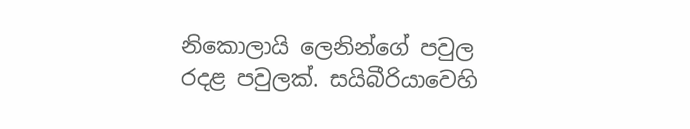නිකොලායි ලෙනින්ගේ පවුල රදළ පවුලක්. සයිබීරියාවෙහි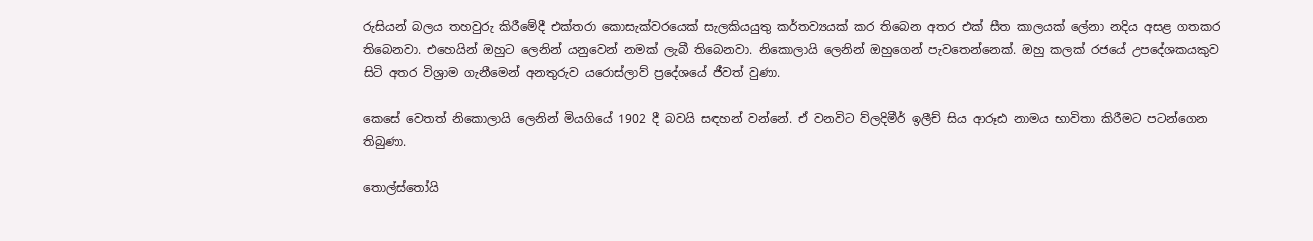රුසියන් බලය තහවුරු කිරීමේදී එක්තරා කොසැක්වරයෙක් සැලකියයුතු කර්තව්‍යයක් කර තිබෙන අතර එක් සීත කාලයක් ලේනා නදිය අසළ ගතකර තිබෙනවා. එහෙයින් ඔහුට ලෙනින් යනුවෙන් නමක් ලැබී තිබෙනවා. නිකොලායි ලෙනින් ඔහුගෙන් පැවතෙන්නෙක්. ඔහු කලක් රජයේ උපදේශකයකුව සිටි අතර විශ්‍රාම ගැනීමෙන් අනතුරුව යරොස්ලාව් ප්‍රදේශයේ ජීවත් වුණා.

කෙසේ වෙතත් නිකොලායි ලෙනින් මියගියේ 1902 දී බවයි සඳහන් වන්නේ. ඒ වනවිට ව්ලදිමීර් ඉලීච් සිය ආරූඪ නාමය භාවිතා කිරීමට පටන්ගෙන තිබුණා.

තොල්ස්තෝයි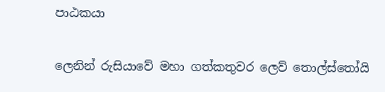පාඨකයා

ලෙනින් රුසියාවේ මහා ගත්කතුවර ලෙව් තොල්ස්තෝයි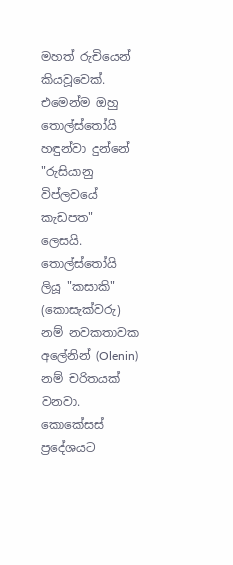මහත් රුචියෙන් කියවූවෙක්. එමෙන්ම ඔහු තොල්ස්තෝයි හඳුන්වා දුන්නේ "රුසියානු විප්ලවයේ කැඩපත" ලෙසයි. තොල්ස්තෝයි ලියූ "කසාකි" (කොසැක්වරු) නම් නවකතාවක අලේනින් (Olenin) නම් චරිතයක් වනවා. කොකේසස් ප්‍රදේශයට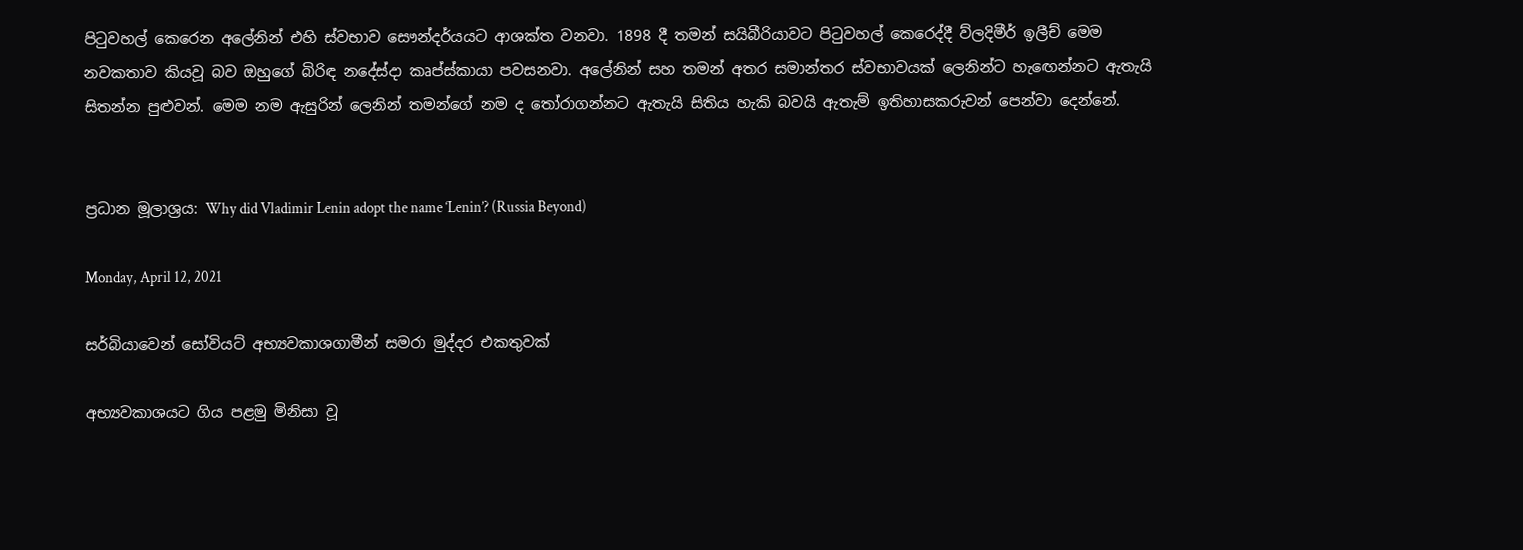පිටුවහල් කෙරෙන අලේනින් එහි ස්වභාව සෞන්දර්යයට ආශක්ත වනවා. 1898 දී තමන් සයිබීරියාවට පිටුවහල් කෙරෙද්දී ව්ලදිමීර් ඉලීච් මෙම නවකතාව කියවූ බව ඔහුගේ බිරිඳ නදේස්දා කෘප්ස්කායා පවසනවා. අලේනින් සහ තමන් අතර සමාන්තර ස්වභාවයක් ලෙනින්ට හැඟෙන්නට ඇතැයි සිතන්න පුළුවන්. මෙම නම ඇසුරින් ලෙනින් තමන්ගේ නම ද තෝරාගන්නට ඇතැයි සිතිය හැකි බවයි ඇතැම් ඉතිහාසකරුවන් පෙන්වා දෙන්නේ.


ප්‍රධාන මූලාශ්‍රය: Why did Vladimir Lenin adopt the name ‘Lenin’? (Russia Beyond)

Monday, April 12, 2021

සර්බියාවෙන් සෝවියට් අභ්‍යවකාශගාමීන් සමරා මුද්දර එකතුවක්

අභ්‍යවකාශයට ගිය පළමු මිනිසා වූ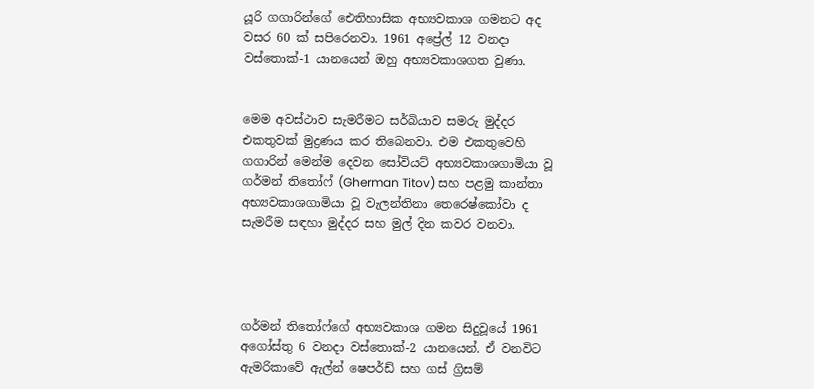යූරි ගගාරින්ගේ ඓතිහාසික අභ්‍යවකාශ ගමනට අද වසර 60 ක් සපිරෙනවා. 1961 අප්‍රේල් 12 වනදා වස්තොක්-1 යානයෙන් ඔහු අභ්‍යවකාශගත වුණා.


මෙම අවස්ථාව සැමරීමට සර්බියාව සමරු මුද්දර එකතුවක් මුද්‍රණය කර තිබෙනවා. එම එකතුවෙහි ගගාරින් මෙන්ම දෙවන සෝවියට් අභ්‍යවකාශගාමියා වූ ගර්මන් තිතෝෆ් (Gherman Titov) සහ පළමු කාන්තා අභ්‍යවකාශගාමියා වූ වැලන්තිනා තෙරෙෂ්කෝවා ද සැමරීම සඳහා මුද්දර සහ මුල් දින කවර වනවා.




ගර්මන් තිතෝෆ්ගේ අභ්‍යවකාශ ගමන සිදුවූයේ 1961 අගෝස්තු 6 වනදා වස්තොක්-2 යානයෙන්. ඒ වනවිට ඇමරිකාවේ ඇල්න් ෂෙපර්ඩ් සහ ගස් ග්‍රිසම්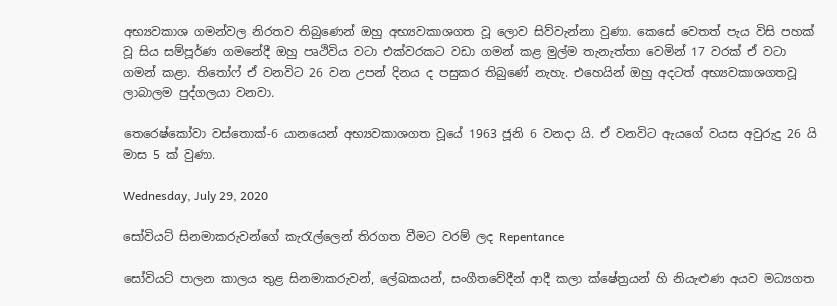අභ්‍යවකාශ ගමන්වල නිරතව තිබුණෙන් ඔහු අභ්‍යවකාශගත වූ ලොව සිව්වැන්නා වුණා. කෙසේ වෙතත් පැය විසි පහක් වූ සිය සම්පූර්ණ ගමනේදී ඔහු පෘථිවිය වටා එක්වරකට වඩා ගමන් කළ මුල්ම තැනැත්තා වෙමින් 17 වරක් ඒ වටා ගමන් කළා. තිතෝෆ් ඒ වනවිට 26 වන උපන් දිනය ද පසුකර තිබුණේ නැහැ. එහෙයින් ඔහු අදටත් අභ්‍යවකාශගතවූ ලාබාලම පුද්ගලයා වනවා.

තෙරෙෂ්කෝවා වස්තොක්-6 යානයෙන් අභ්‍යවකාශගත වූයේ 1963 ජූනි 6 වනදා යි. ඒ වනවිට ඇයගේ වයස අවුරුදු 26 යි මාස 5 ක් වුණා.

Wednesday, July 29, 2020

සෝවියට් සිනමාකරුවන්ගේ කැරැල්ලෙන් තිරගත වීමට වරම් ලද Repentance

සෝවියට් පාලන කාලය තුළ සිනමාකරුවන්, ලේඛකයන්, සංගීතවේදීන් ආදී කලා ක්ෂේත්‍රයන් හි නියැළුණ අයව මධ්‍යගත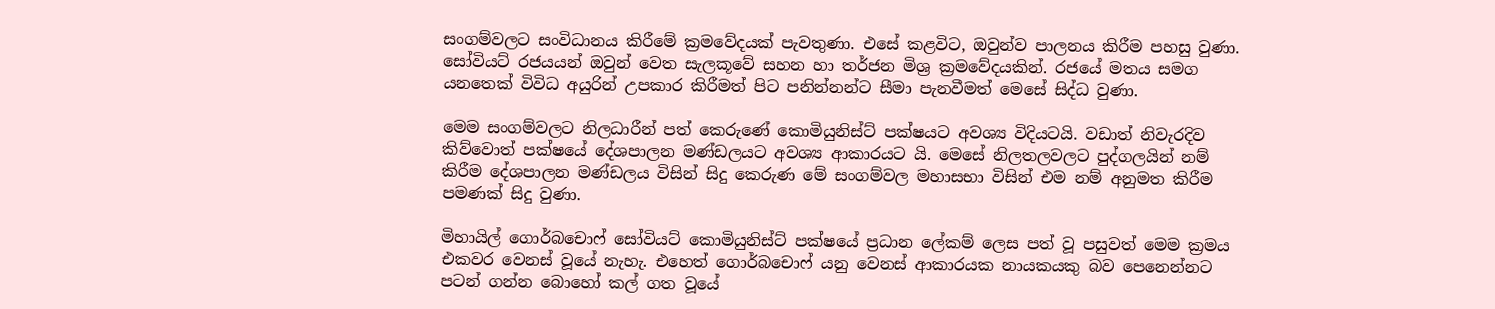සංගම්වලට සංවිධානය කිරීමේ ක්‍රමවේදයක් පැවතුණා. එසේ කළවිට, ඔවුන්ව පාලනය කිරීම පහසු වුණා. සෝවියට් රජයයන් ඔවුන් වෙත සැලකූවේ සහන හා තර්ජන මිශ්‍ර ක්‍රමවේදයකින්. රජයේ මතය සමග යනතෙක් විවිධ අයුරින් උපකාර කිරීමත් පිට පනින්නන්ට සීමා පැනවීමත් මෙසේ සිද්ධ වුණා.

මෙම සංගම්වලට නිලධාරීන් පත් කෙරුණේ කොමියුනිස්ට් පක්ෂයට අවශ්‍ය විදියටයි. වඩාත් නිවැරදිව කිව්වොත් පක්ෂයේ දේශපාලන මණ්ඩලයට අවශ්‍ය ආකාරයට යි. මෙසේ නිලතලවලට පුද්ගලයින් නම් කිරීම දේශපාලන මණ්ඩලය විසින් සිදු කෙරුණ මේ සංගම්වල මහාසභා විසින් එම නම් අනුමත කිරීම පමණක් සිදු වුණා.

මිහායිල් ගොර්බචොෆ් සෝවියට් කොමියුනිස්ට් පක්ෂයේ ප්‍රධාන ලේකම් ලෙස පත් වූ පසුවත් මෙම ක්‍රමය එකවර වෙනස් වූයේ නැහැ. එහෙත් ගොර්බචොෆ් යනු වෙනස් ආකාරයක නායකයකු බව පෙනෙන්නට පටන් ගන්න බොහෝ කල් ගත වූයේ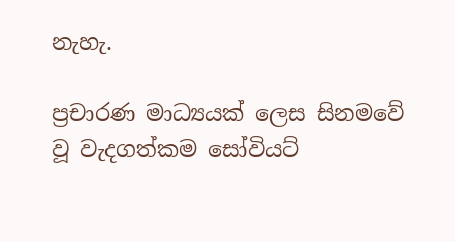නැහැ.

ප්‍රචාරණ මාධ්‍යයක් ලෙස සිනමවේ වූ වැදගත්කම සෝවියට්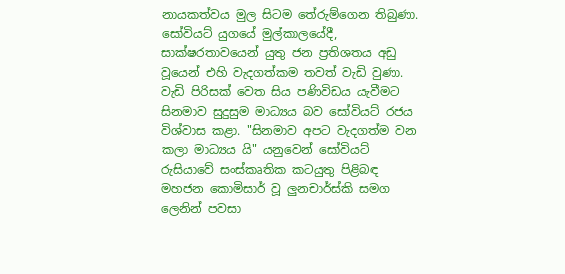නායකත්වය මුල සිටම තේරුම්ගෙන තිබුණා. සෝවියට් යුගයේ මුල්කාලයේදී, සාක්ෂරතාවයෙන් යුතු ජන ප්‍රතිශතය අඩු වූයෙන් එහි වැදගත්කම තවත් වැඩි වුණා. වැඩි පිරිසක් වෙත සිය පණිවිඩය යැවීමට සිනමාව සුදුසුම මාධ්‍යය බව සෝවියට් රජය විශ්වාස කළා. "සිනමාව අපට වැදගත්ම වන කලා මාධ්‍යය යි" යනුවෙන් සෝවියට් රුසියාවේ සංස්කෘතික කටයුතු පිළිබඳ මහජන කොමිසාර් වූ ලුනචාර්ස්කි සමග ලෙනින් පවසා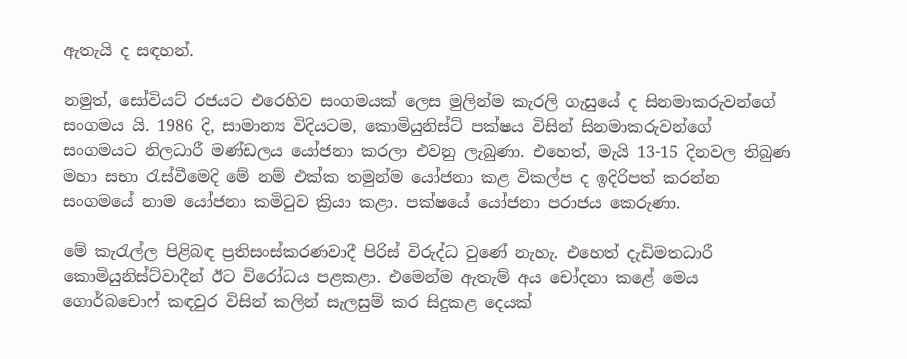ඇතැයි ද සඳහන්.

නමුත්, සෝවියට් රජයට එරෙහිව සංගමයක් ලෙස මුලින්ම කැරලි ගැසුයේ ද සිනමාකරුවන්ගේ සංගමය යි. 1986 දි, සාමාන්‍ය විදියටම, කොමියුනිස්ට් පක්ෂය විසින් සිනමාකරුවන්ගේ සංගමයට නිලධාරී මණ්ඩලය යෝජනා කරලා එවනු ලැබුණා. එහෙත්, මැයි 13-15 දිනවල තිබුණ මහා සභා රැස්වීමෙදි මේ නම් එක්ක තමුන්ම යෝජනා කළ විකල්ප ද ඉදිරිපත් කරන්න සංගමයේ නාම යෝජනා කමිටුව ක්‍රියා කළා. පක්ෂයේ යෝජනා පරාජය කෙරුණා.

මේ කැරැල්ල පිළිබඳ ප්‍රතිසංස්කරණවාදී පිරිස් විරුද්ධ වුණේ නැහැ. එහෙත් දැඩිමතධාරී කොමියුනිස්ට්වාදීන් ඊට විරෝධය පළකළා. එමෙන්ම ඇතැම් අය චෝදනා කළේ මෙය ගොර්බචොෆ් කඳවුර විසින් කලින් සැලසුම් කර සිදුකළ දෙයක්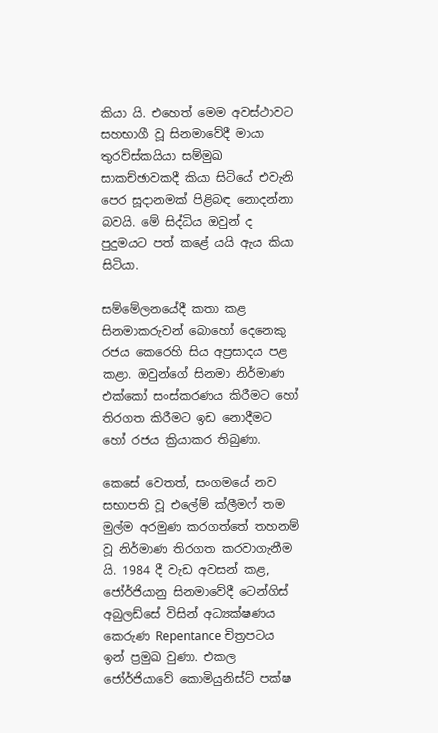කියා යි. එහෙත් මෙම අවස්ථාවට සහභාගී වූ සිනමාවේදී මායා තුරව්ස්කයියා සම්මුඛ සාකච්ඡාවකදී කියා සිටියේ එවැනි පෙර සූදානමක් පිළිබඳ නොදන්නා බවයි. මේ සිද්ධිය ඔවුන් ද පුදුමයට පත් කළේ යයි ඇය කියා සිටියා.

සම්මේලනයේදී කතා කළ සිනමාකරුවන් බොහෝ දෙනෙකු රජය කෙරෙහි සිය අප්‍රසාදය පළ කළා. ඔවුන්ගේ සිනමා නිර්මාණ එක්කෝ සංස්කරණය කිරීමට හෝ තිරගත කිරීමට ඉඩ නොදීමට හෝ රජය ක්‍රියාකර තිබුණා.

කෙසේ වෙතත්, සංගමයේ නව සභාපති වූ එලේම් ක්ලීමෆ් තම මුල්ම අරමුණ කරගත්තේ තහනම් වූ නිර්මාණ තිරගත කරවාගැනීම යි. 1984 දී වැඩ අවසන් කළ, ජෝර්ජියානු සිනමාවේදී ටෙන්ගිස් අබුලඩ්සේ විසින් අධ්‍යක්ෂණය කෙරුණ Repentance චිත්‍රපටය ඉන් ප්‍රමුඛ වුණා. එකල ජෝර්ජියාවේ කොමියුනිස්ට් පක්ෂ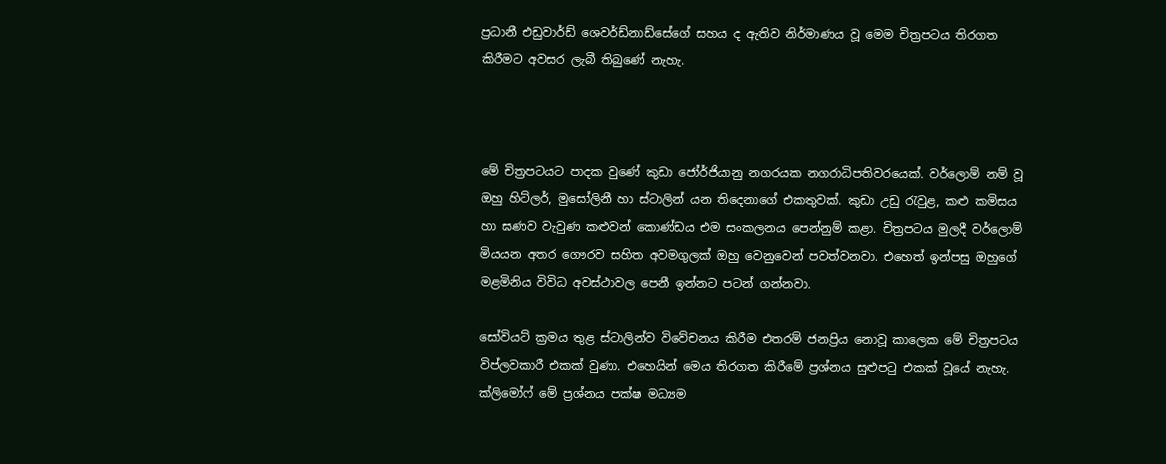ප්‍රධානී එඩුවාර්ඩ් ශෙවර්ඩ්නාඩ්සේගේ සහය ද ඇතිව නිර්මාණය වූ මෙම චිත්‍රපටය තිරගත කිරීමට අවසර ලැබී තිබුණේ නැහැ.



මේ චිත්‍රපටයට පාදක වුණේ කුඩා ජෝර්ජියානු නගරයක නගරාධිපතිවරයෙක්. වර්ලොම් නම් වූ ඔහු හිට්ලර්, මුසෝලිනී හා ස්ටාලින් යන තිදෙනාගේ එකතුවක්. කුඩා උඩු රැවුළ, කළු කමිසය හා ඝණව වැවුණ කළුවන් කොණ්ඩය එම සංකලනය පෙන්නුම් කළා. චිත්‍රපටය මුලදී වර්ලොම් මියයන අතර ගෞරව සහිත අවමගුලක් ඔහු වෙනුවෙන් පවත්වනවා. එහෙත් ඉන්පසු ඔහුගේ මළමිනිය විවිධ අවස්ථාවල පෙනී ඉන්නට පටන් ගන්නවා.

සෝවියට් ක්‍රමය තුළ ස්ටාලින්ව විවේචනය කිරීම එතරම් ජනප්‍රිය නොවූ කාලෙක මේ චිත්‍රපටය විප්ලවකාරී එකක් වුණා. එහෙයින් මෙය තිරගත කිරීමේ ප්‍රශ්නය සුළුපටු එකක් වූයේ නැහැ. ක්ලිමෝෆ් මේ ප්‍රශ්නය පක්ෂ මධ්‍යම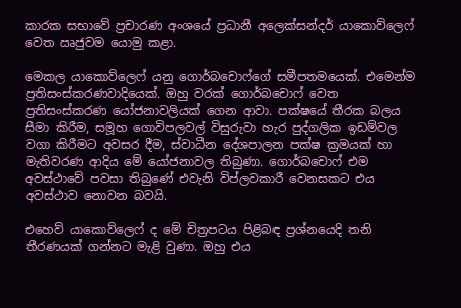කාරක සභාවේ ප්‍රචාරණ අංශයේ ප්‍රධානී අලෙක්සන්දර් යාකොව්ලෙෆ් වෙත ඍජුවම යොමු කළා.

මෙකල යාකොව්ලෙෆ් යනු ගොර්බචොෆ්ගේ සමීපතමයෙක්. එමෙන්ම ප්‍රතිසංස්කරණවාදියෙක්. ඔහු වරක් ගොර්බචොෆ් වෙත ප්‍රතිසංස්කරණ යෝජනාවලියක් ගෙන ආවා. පක්ෂයේ තීරක බලය සීමා කිරීම, සමූහ ගොවිපලවල් විසුරුවා හැර පුද්ගලික ඉඩම්වල වගා කිරීමට අවසර දීම, ස්වාධීන දේශපාලන පක්ෂ ක්‍රමයක් හා මැතිවරණ ආදිය මේ යෝජනාවල තිබුණා. ගොර්බචොෆ් එම අවස්ථාවේ පවසා තිබුණේ එවැනි විප්ලවකාරී වෙනසකට එය අවස්ථාව නොවන බවයි.

එහෙව් යාකොව්ලෙෆ් ද මේ චිත්‍රපටය පිළිබඳ ප්‍රශ්නයෙදි තනි තීරණයක් ගන්නට මැළි වුණා. ඔහු එය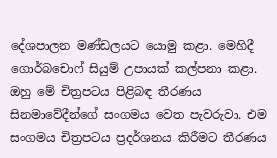දේශපාලන මණ්ඩලයට යොමු කළා. මෙහිදී ගොර්බචොෆ් සියුම් උපායක් කල්පනා කළා. ඔහු මේ චිත්‍රපටය පිළිබඳ තීරණය සිනමාවේදීන්ගේ සංගමය වෙත පැවරුවා. එම සංගමය චිත්‍රපටය ප්‍රදර්ශනය කිරීමට තීරණය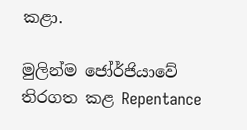කළා.

මුලින්ම ජෝර්ජියාවේ තිරගත කළ Repentance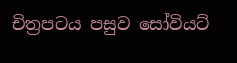චිත්‍රපටය පසුව සෝවියට්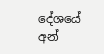දේශයේ අන්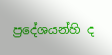ප්‍රදේශයන්හි ද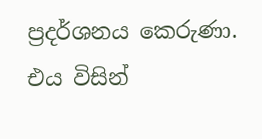ප්‍රදර්ශනය කෙරුණා. එය විසින්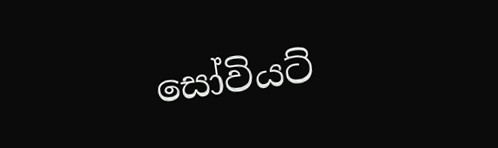සෝවියට්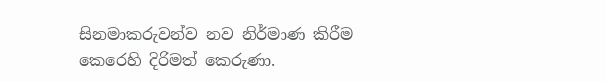සිනමාකරුවන්ව නව නිර්මාණ කිරීම කෙරෙහි දිරිමත් කෙරුණා.